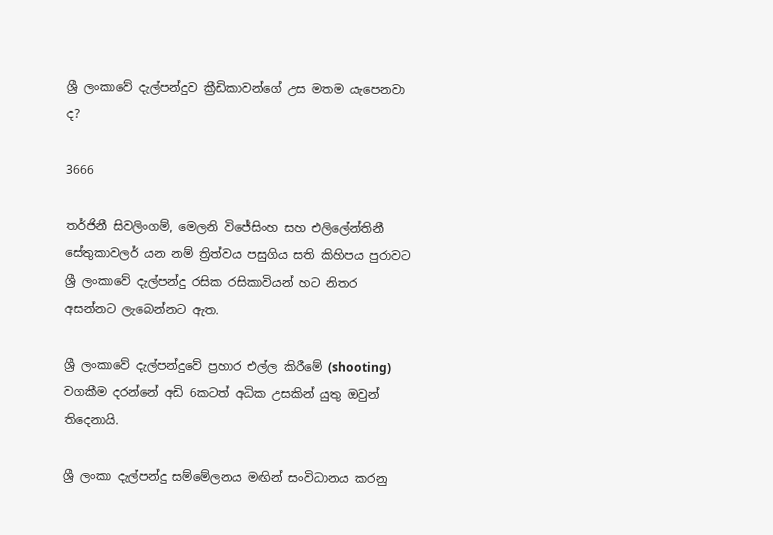ශ්‍රී ලංකාවේ දැල්පන්දුව ක්‍රීඩිකාවන්ගේ උස මතම යැපෙනවා ද?

3666

තර්ජිනී සිවලිංගම්, මෙලනි විජේසිංහ සහ එලිලේන්තිනී සේතුකාවලර් යන නම් ත්‍රිත්වය පසුගිය සති කිහිපය පුරාවට ශ්‍රී ලංකාවේ දැල්පන්දු රසික රසිකාවියන් හට නිතර අසන්නට ලැබෙන්නට ඇත.

ශ්‍රී ලංකාවේ දැල්පන්දුවේ ප්‍රහාර එල්ල කිරීමේ (shooting) වගකීම දරන්නේ අඩි 6කටත් අධික උසකින් යුතු ඔවුන් තිදෙනායි.

ශ්‍රී ලංකා දැල්පන්දු සම්මේලනය මඟින් සංවිධානය කරනු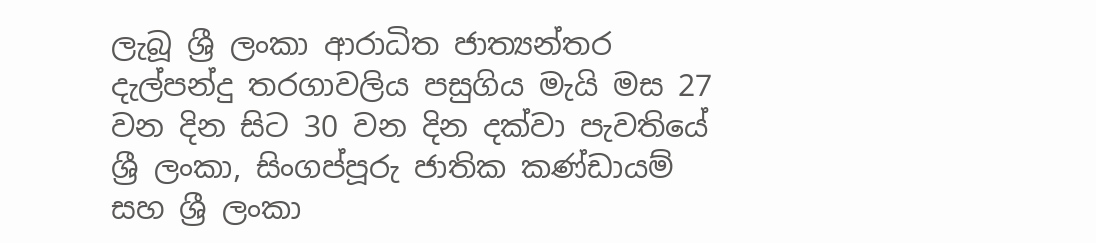ලැබූ ශ්‍රී ලංකා ආරාධිත ජාත්‍යන්තර දැල්පන්දු තරගාවලිය පසුගිය මැයි මස 27 වන දින සිට 30 වන දින දක්වා පැවතියේ ශ්‍රී ලංකා, සිංගප්පූරු ජාතික කණ්ඩායම් සහ ශ්‍රී ලංකා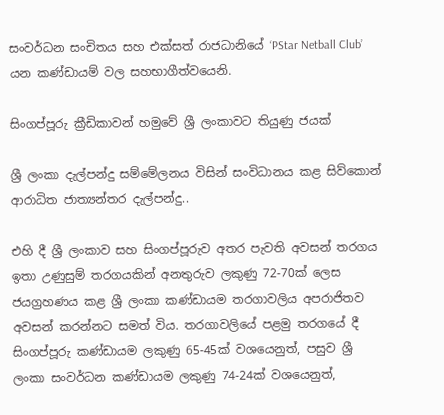සංවර්ධන සංචිතය සහ එක්සත් රාජධානියේ ‘PStar Netball Club’ යන කණ්ඩායම් වල සහභාගීත්වයෙනි.

සිංගප්පූරු ක්‍රීඩිකාවන් හමුවේ ශ්‍රී ලංකාවට තියුණු ජයක්

ශ්‍රී ලංකා දැල්පන්දු සම්මේලනය විසින් සංවිධානය කළ සිව්කොන් ආරාධිත ජාත්‍යන්තර දැල්පන්දු..

එහි දී ශ්‍රී ලංකාව සහ සිංගප්පූරුව අතර පැවති අවසන් තරගය ඉතා උණුසුම් තරගයකින් අනතුරුව ලකුණු 72-70ක් ලෙස ජයග්‍රහණය කළ ශ්‍රී ලංකා කණ්ඩායම තරගාවලිය අපරාජිතව අවසන් කරන්නට සමත් විය. තරගාවලියේ පළමු තරගයේ දී සිංගප්පූරු කණ්ඩායම ලකුණු 65-45ක් වශයෙනුත්, පසුව ශ්‍රී ලංකා සංවර්ධන කණ්ඩායම ලකුණු 74-24ක් වශයෙනුත්,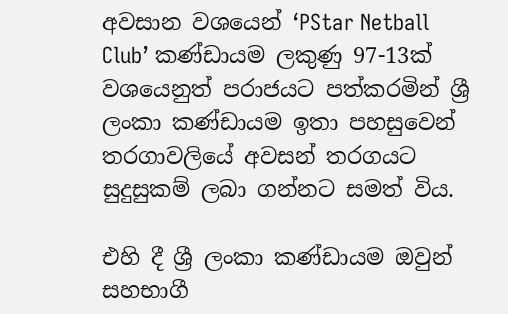අවසාන වශයෙන් ‘PStar Netball Club’ කණ්ඩායම ලකුණු 97-13ක් වශයෙනුත් පරාජයට පත්කරමින් ශ්‍රී ලංකා කණ්ඩායම ඉතා පහසුවෙන් තරගාවලියේ අවසන් තරගයට සුදුසුකම් ලබා ගන්නට සමත් විය.

එහි දී ශ්‍රී ලංකා කණ්ඩායම ඔවුන් සහභාගී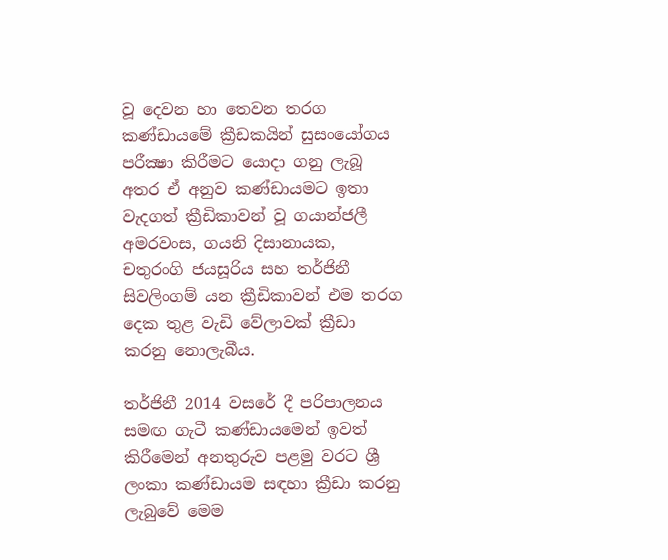වූ දෙවන හා තෙවන තරග කණ්ඩායමේ ක්‍රීඩකයින් සුසංයෝගය පරීක්‍ෂා කිරීමට යොදා ගනු ලැබූ අතර ඒ අනුව කණ්ඩායමට ඉතා වැදගත් ක්‍රීඩිකාවන් වූ ගයාන්ජලී අමරවංස, ගයනි දිසානායක, චතුරංගි ජයසූරිය සහ තර්ජිනී සිවලිංගම් යන ක්‍රීඩිකාවන් එම තරග දෙක තුළ වැඩි වේලාවක් ක්‍රීඩා කරනු නොලැබීය.

තර්ජිනී 2014 වසරේ දී පරිපාලනය සමඟ ගැටී කණ්ඩායමෙන් ඉවත් කිරීමෙන් අනතුරුව පළමු වරට ශ්‍රී ලංකා කණ්ඩායම සඳහා ක්‍රීඩා කරනු ලැබුවේ මෙම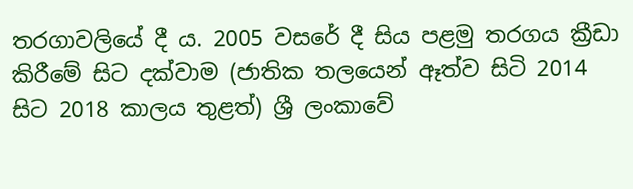තරගාවලියේ දී ය. 2005 වසරේ දී සිය පළමු තරගය ක්‍රීඩා කිරීමේ සිට දක්වාම (ජාතික තලයෙන් ඈත්ව සිටි 2014 සිට 2018 කාලය තුළත්) ශ්‍රී ලංකාවේ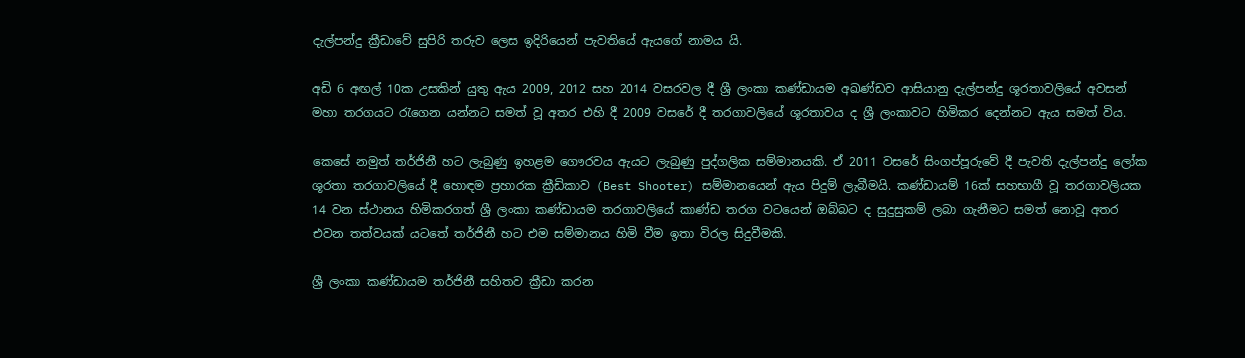දැල්පන්දු ක්‍රීඩාවේ සුපිරි තරුව ලෙස ඉදිරියෙන් පැවතියේ ඇයගේ නාමය යි.

අඩි 6 අඟල් 10ක උසකින් යුතු ඇය 2009, 2012 සහ 2014 වසරවල දී ශ්‍රී ලංකා කණ්ඩායම අඛණ්ඩව ආසියානු දැල්පන්දු ශූරතාවලියේ අවසන් මහා තරගයට රැගෙන යන්නට සමත් වූ අතර එහි දී 2009 වසරේ දී තරගාවලියේ ශූරතාවය ද ශ්‍රී ලංකාවට හිමිකර දෙන්නට ඇය සමත් විය.

කෙසේ නමුත් තර්ජිනී හට ලැබුණු ඉහළම ගෞරවය ඇයට ලැබුණු පුද්ගලික සම්මානයකි. ඒ 2011 වසරේ සිංගප්පූරුවේ දී පැවති දැල්පන්දු ලෝක ශූරතා තරගාවලියේ දී හොඳම ප්‍රහාරක ක්‍රීඩිකාව (Best Shooter) සම්මානයෙන් ඇය පිදුම් ලැබීමයි. කණ්ඩායම් 16ක් සහභාගී වූ තරගාවලියක 14 වන ස්ථානය හිමිකරගත් ශ්‍රී ලංකා කණ්ඩායම තරගාවලියේ කාණ්ඩ තරග වටයෙන් ඔබ්බට ද සුදුසුකම් ලබා ගැනීමට සමත් නොවූ අතර එවන තත්වයක් යටතේ තර්ජිනී හට එම සම්මානය හිමි වීම ඉතා විරල සිදුවීමකි.

ශ්‍රී ලංකා කණ්ඩායම තර්ජිනී සහිතව ක්‍රීඩා කරන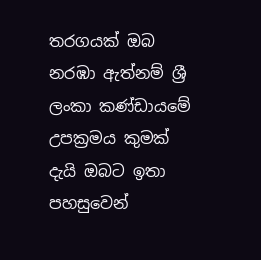තරගයක් ඔබ නරඹා ඇත්නම් ශ්‍රී ලංකා කණ්ඩායමේ උපක්‍රමය කුමක් දැයි ඔබට ඉතා පහසුවෙන්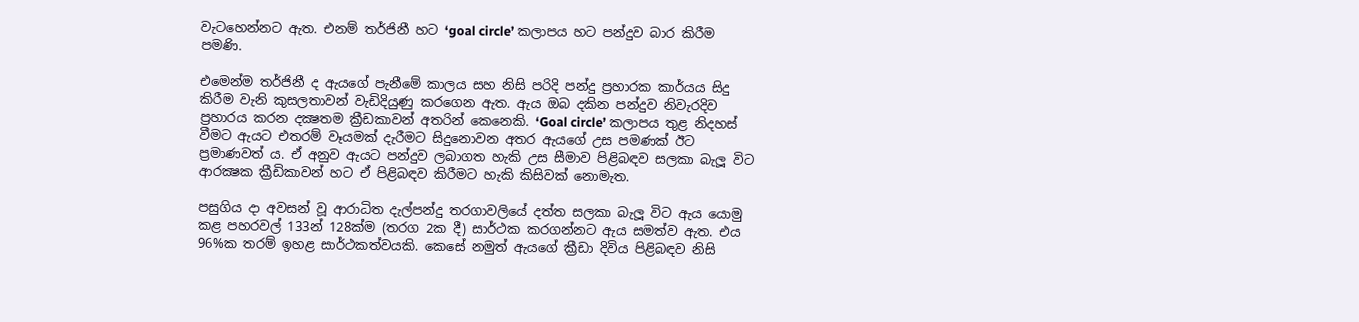වැටහෙන්නට ඇත. එනම් තර්ජිනී හට ‘goal circle’ කලාපය හට පන්දුව බාර කිරීම පමණි.

එමෙන්ම තර්ජිනී ද ඇයගේ පැනීමේ කාලය සහ නිසි පරිදි පන්දු ප්‍රහාරක කාර්යය සිදු කිරීම වැනි කුසලතාවන් වැඩිදියුණු කරගෙන ඇත. ඇය ඔබ දකින පන්දුව නිවැරදිව ප්‍රහාරය කරන දක්‍ෂතම ක්‍රීඩකාවන් අතරින් කෙනෙකි. ‘Goal circle’ කලාපය තුළ නිදහස් වීමට ඇයට එතරම් වෑයමක් දැරීමට සිදුනොවන අතර ඇයගේ උස පමණක් ඊට ප්‍රමාණවත් ය. ඒ අනුව ඇයට පන්දුව ලබාගත හැකි උස සීමාව පිළිබඳව සලකා බැලූ විට ආරක්‍ෂක ක්‍රීඩිකාවන් හට ඒ පිළිබඳව කිරීමට හැකි කිසිවක් නොමැත.

පසුගිය දා අවසන් වූ ආරාධිත දැල්පන්දු තරගාවලියේ දත්ත සලකා බැලූ විට ඇය යොමු කළ පහරවල් 133න් 128ක්ම (තරග 2ක දී) සාර්ථක කරගන්නට ඇය සමත්ව ඇත. එය 96%ක තරම් ඉහළ සාර්ථකත්වයකි. කෙසේ නමුත් ඇයගේ ක්‍රීඩා දිවිය පිළිබඳව නිසි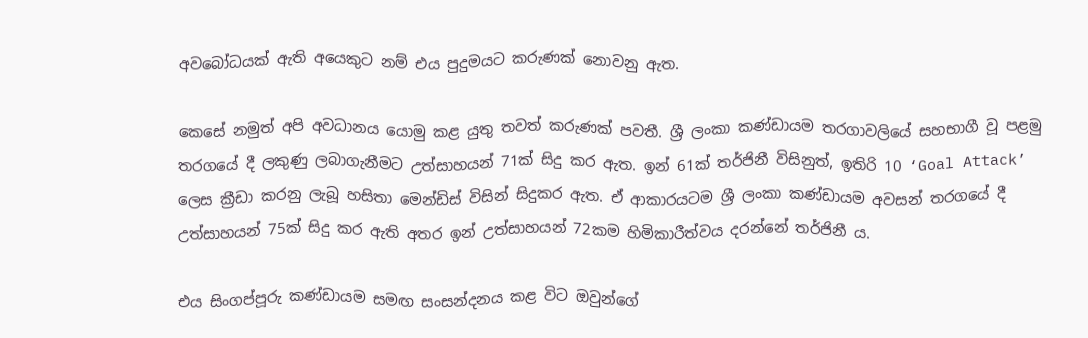අවබෝධයක් ඇති අයෙකුට නම් එය පුදුමයට කරුණක් නොවනු ඇත.

කෙසේ නමුත් අපි අවධානය යොමු කළ යුතු තවත් කරුණක් පවතී. ශ්‍රී ලංකා කණ්ඩායම තරගාවලියේ සහභාගී වූ පළමු තරගයේ දී ලකුණු ලබාගැනීමට උත්සාහයන් 71ක් සිදු කර ඇත. ඉන් 61ක් තර්ජිනී විසිනුත්, ඉතිරි 10 ‘Goal Attack’ ලෙස ක්‍රීඩා කරනු ලැබූ හසිතා මෙන්ඩිස් විසින් සිදුකර ඇත. ඒ ආකාරයටම ශ්‍රී ලංකා කණ්ඩායම අවසන් තරගයේ දී උත්සාහයන් 75ක් සිදු කර ඇති අතර ඉන් උත්සාහයන් 72කම හිමිකාරීත්වය දරන්නේ තර්ජිනී ය.

එය සිංගප්පූරු කණ්ඩායම සමඟ සංසන්දනය කළ විට ඔවුන්ගේ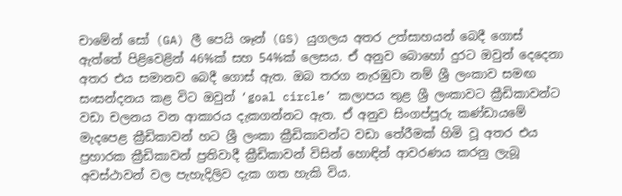චාමේන් සෝ (GA) ලී පෙයි ශෑන් (GS) යුගලය අතර උත්සාහයන් බෙදී ගොස් ඇත්තේ පිළිවෙළින් 46%ක් සහ 54%ක් ලෙසය. ඒ අනුව බොහෝ දුරට ඔවුන් දෙදෙනා අතර එය සමානව බෙදී ගොස් ඇත. ඔබ තරග නැරඹුවා නම් ශ්‍රී ලංකාව සමඟ සංසන්දනය කළ විට ඔවුන් ‘goal circle’ කලාපය තුළ ශ්‍රී ලංකාවට ක්‍රීඩිකාවන්ට වඩා චලනය වන ආකාරය දැකගන්නට ඇත. ඒ අනුව සිංගප්පූරු කණ්ඩායමේ මැදපෙළ ක්‍රීඩිකාවන් හට ශ්‍රී ලංකා ක්‍රීඩිකාවන්ට වඩා තේරීමක් හිමි වූ අතර එය ප්‍රහාරක ක්‍රීඩිකාවන් ප්‍රතිවාදී ක්‍රීඩිකාවන් විසින් හොඳින් ආවරණය කරනු ලැබූ අවස්ථාවන් වල පැහැදිලිව දැක ගත හැකි විය.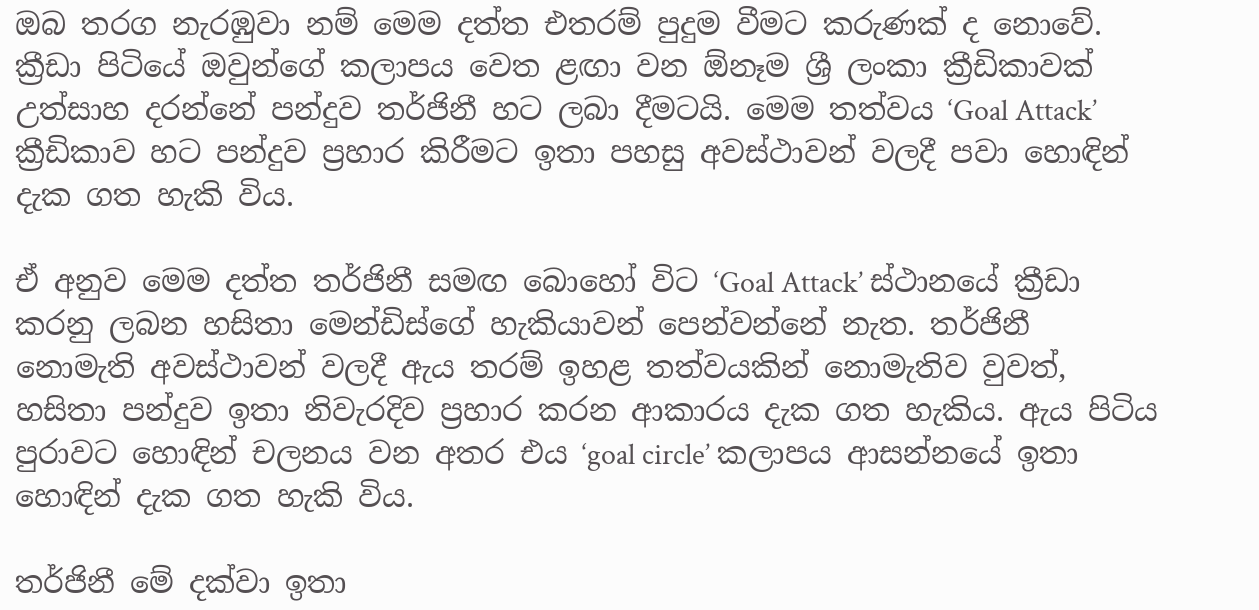ඔබ තරග නැරඹුවා නම් මෙම දත්ත එතරම් පුදුම වීමට කරුණක් ද නොවේ. ක්‍රීඩා පිටියේ ඔවුන්ගේ කලාපය වෙත ළඟා වන ඕනෑම ශ්‍රී ලංකා ක්‍රීඩිකාවක් උත්සාහ දරන්නේ පන්දුව තර්ජිනී හට ලබා දීමටයි. මෙම තත්වය ‘Goal Attack’ ක්‍රීඩිකාව හට පන්දුව ප්‍රහාර කිරීමට ඉතා පහසු අවස්ථාවන් වලදී පවා හොඳින් දැක ගත හැකි විය.

ඒ අනුව මෙම දත්ත තර්ජිනී සමඟ බොහෝ විට ‘Goal Attack’ ස්ථානයේ ක්‍රීඩා කරනු ලබන හසිතා මෙන්ඩිස්ගේ හැකියාවන් පෙන්වන්නේ නැත. තර්ජිනී නොමැති අවස්ථාවන් වලදී ඇය තරම් ඉහළ තත්වයකින් නොමැතිව වුවත්, හසිතා පන්දුව ඉතා නිවැරදිව ප්‍රහාර කරන ආකාරය දැක ගත හැකිය. ඇය පිටිය පුරාවට හොඳින් චලනය වන අතර එය ‘goal circle’ කලාපය ආසන්නයේ ඉතා හොඳින් දැක ගත හැකි විය.

තර්ජිනී මේ දක්වා ඉතා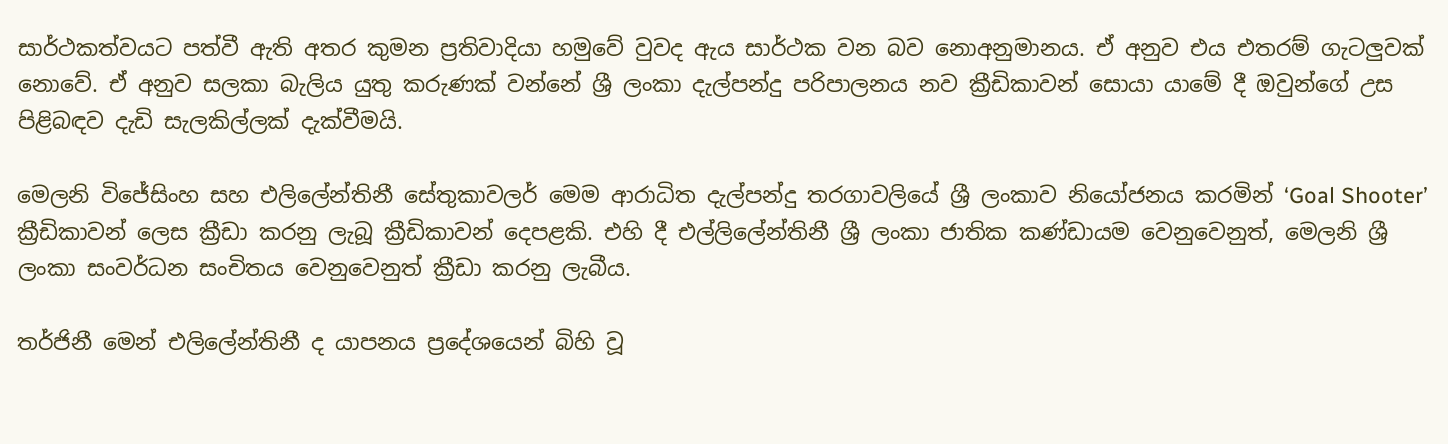සාර්ථකත්වයට පත්වී ඇති අතර කුමන ප්‍රතිවාදියා හමුවේ වුවද ඇය සාර්ථක වන බව නොඅනුමානය. ඒ අනුව එය එතරම් ගැටලුවක් නොවේ. ඒ අනුව සලකා බැලිය යුතු කරුණක් වන්නේ ශ්‍රී ලංකා දැල්පන්දු පරිපාලනය නව ක්‍රීඩිකාවන් සොයා යාමේ දී ඔවුන්ගේ උස පිළිබඳව දැඩි සැලකිල්ලක් දැක්වීමයි.

මෙලනි විජේසිංහ සහ එලිලේන්තිනී සේතුකාවලර් මෙම ආරාධිත දැල්පන්දු තරගාවලියේ ශ්‍රී ලංකාව නියෝජනය කරමින් ‘Goal Shooter’ ක්‍රීඩිකාවන් ලෙස ක්‍රීඩා කරනු ලැබූ ක්‍රීඩිකාවන් දෙපළකි. එහි දී එල්ලිලේන්තිනී ශ්‍රී ලංකා ජාතික කණ්ඩායම වෙනුවෙනුත්, මෙලනි ශ්‍රී ලංකා සංවර්ධන සංචිතය වෙනුවෙනුත් ක්‍රීඩා කරනු ලැබීය.

තර්ජිනී මෙන් එලිලේන්තිනී ද යාපනය ප්‍රදේශයෙන් බිහි වූ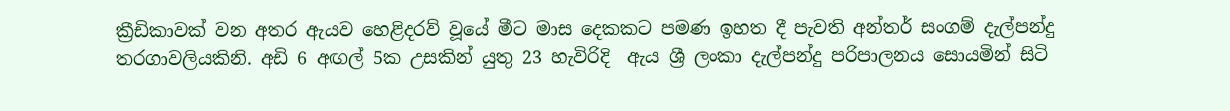ක්‍රීඩිකාවක් වන අතර ඇයව හෙළිදරව් වූයේ මීට මාස දෙකකට පමණ ඉහත දී පැවති අන්තර් සංගම් දැල්පන්දු තරගාවලියකිනි. අඩි 6 අඟල් 5ක උසකින් යුතු 23 හැවිරිදි  ඇය ශ්‍රී ලංකා දැල්පන්දු පරිපාලනය සොයමින් සිටි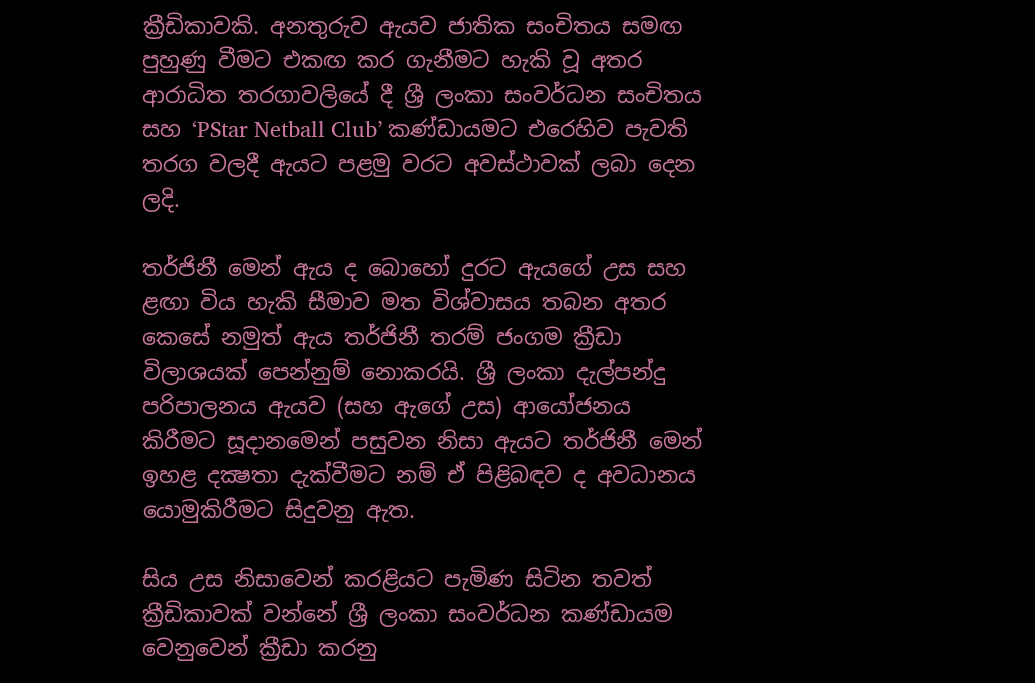ක්‍රීඩිකාවකි. අනතුරුව ඇයව ජාතික සංචිතය සමඟ පුහුණු වීමට එකඟ කර ගැනීමට හැකි වූ අතර ආරාධිත තරගාවලියේ දී ශ්‍රී ලංකා සංවර්ධන සංචිතය සහ ‘PStar Netball Club’ කණ්ඩායමට එරෙහිව පැවති තරග වලදී ඇයට පළමු වරට අවස්ථාවක් ලබා දෙන ලදි.

තර්ජිනී මෙන් ඇය ද බොහෝ දුරට ඇයගේ උස සහ ළඟා විය හැකි සීමාව මත විශ්වාසය තබන අතර කෙසේ නමුත් ඇය තර්ජිනී තරම් ජංගම ක්‍රීඩා විලාශයක් පෙන්නුම් නොකරයි. ශ්‍රී ලංකා දැල්පන්දු පරිපාලනය ඇයව (සහ ඇගේ උස) ආයෝජනය කිරීමට සූදානමෙන් පසුවන නිසා ඇයට තර්ජිනී මෙන් ඉහළ දක්‍ෂතා දැක්වීමට නම් ඒ පිළිබඳව ද අවධානය යොමුකිරීමට සිදුවනු ඇත.

සිය උස නිසාවෙන් කරළියට පැමිණ සිටින තවත් ක්‍රීඩිකාවක් වන්නේ ශ්‍රී ලංකා සංවර්ධන කණ්ඩායම වෙනුවෙන් ක්‍රීඩා කරනු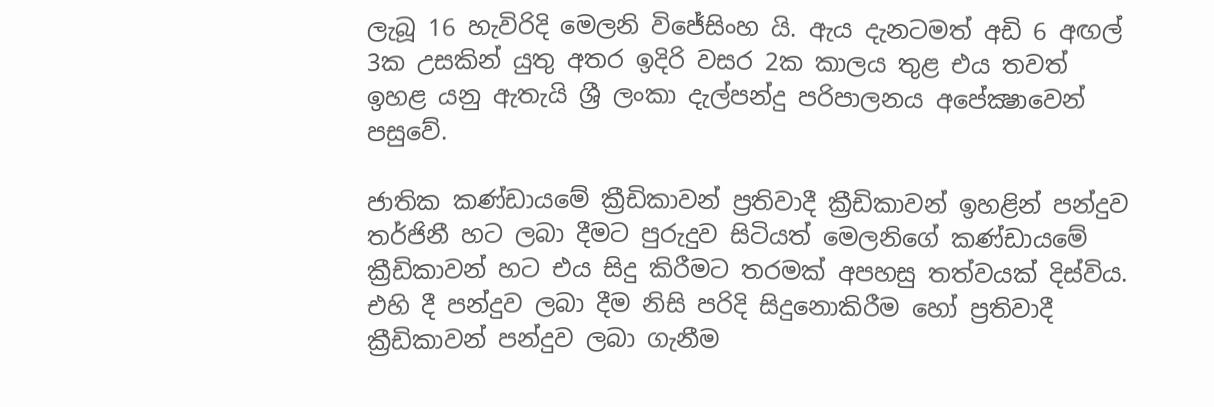ලැබූ 16 හැවිරිදි මෙලනි විජේසිංහ යි. ඇය දැනටමත් අඩි 6 අඟල් 3ක උසකින් යුතු අතර ඉදිරි වසර 2ක කාලය තුළ එය තවත් ඉහළ යනු ඇතැයි ශ්‍රී ලංකා දැල්පන්දු පරිපාලනය අපේක්‍ෂාවෙන් පසුවේ.

ජාතික කණ්ඩායමේ ක්‍රීඩිකාවන් ප්‍රතිවාදී ක්‍රීඩිකාවන් ඉහළින් පන්දුව තර්ජිනී හට ලබා දීමට පුරුදුව සිටියත් මෙලනිගේ කණ්ඩායමේ ක්‍රීඩිකාවන් හට එය සිදු කිරීමට තරමක් අපහසු තත්වයක් දිස්විය. එහි දී පන්දුව ලබා දීම නිසි පරිදි සිදුනොකිරීම හෝ ප්‍රතිවාදී ක්‍රීඩිකාවන් පන්දුව ලබා ගැනීම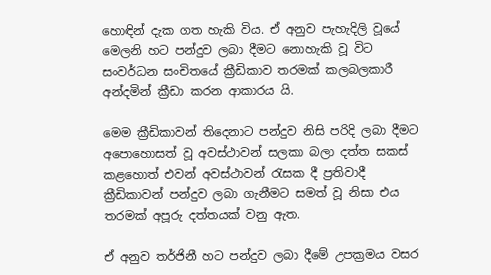හොඳින් දැක ගත හැකි විය. ඒ අනුව පැහැදිලි වූයේ මෙලනි හට පන්දුව ලබා දීමට නොහැකි වූ විට සංවර්ධන සංචිතයේ ක්‍රීඩිකාව තරමක් කලබලකාරී අන්දමින් ක්‍රීඩා කරන ආකාරය යි.

මෙම ක්‍රීඩිකාවන් තිදෙනාට පන්දුව නිසි පරිදි ලබා දීමට අපොහොසත් වූ අවස්ථාවන් සලකා බලා දත්ත සකස් කළහොත් එවන් අවස්ථාවන් රැසක දී ප්‍රතිවාදී ක්‍රීඩිකාවන් පන්දුව ලබා ගැනීමට සමත් වූ නිසා එය තරමක් අපූරු දත්තයක් වනු ඇත.

ඒ අනුව තර්ජිනී හට පන්දුව ලබා දීමේ උපක්‍රමය වසර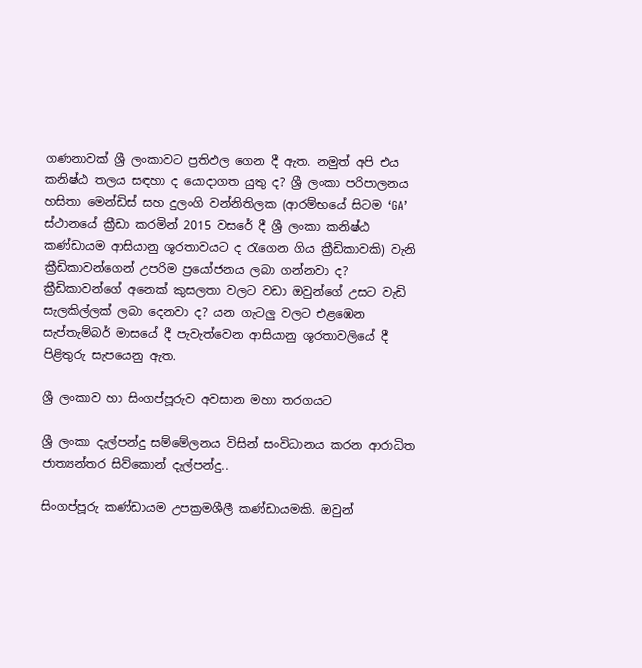ගණනාවක් ශ්‍රී ලංකාවට ප්‍රතිඵල ගෙන දී ඇත. නමුත් අපි එය කනිෂ්ඨ තලය සඳහා ද යොදාගත යුතු ද? ශ්‍රී ලංකා පරිපාලනය හසිතා මෙන්ඩිස් සහ දුලංගි වන්නිතිලක (ආරම්භයේ සිටම ‘GA’ ස්ථානයේ ක්‍රීඩා කරමින් 2015 වසරේ දී ශ්‍රී ලංකා කනිෂ්ඨ කණ්ඩායම ආසියානු ශූරතාවයට ද රැගෙන ගිය ක්‍රීඩිකාවකි) වැනි ක්‍රීඩිකාවන්ගෙන් උපරිම ප්‍රයෝජනය ලබා ගන්නවා ද? ක්‍රීඩිකාවන්ගේ අනෙක් කුසලතා වලට වඩා ඔවුන්ගේ උසට වැඩි සැලකිල්ලක් ලබා දෙනවා ද? යන ගැටලු වලට එළඹෙන සැප්තැම්බර් මාසයේ දී පැවැත්වෙන ආසියානු ශූරතාවලියේ දී පිළිතුරු සැපයෙනු ඇත.

ශ්‍රී ලංකාව හා සිංගප්පූරුව අවසාන මහා තරගයට

ශ්‍රී ලංකා දැල්පන්දු සම්මේලනය විසින් සංවිධානය කරන ආරාධිත ජාත්‍යන්තර සිව්කොන් දැල්පන්දු..

සිංගප්පූරු කණ්ඩායම උපක්‍රමශීලී කණ්ඩායමකි. ඔවුන්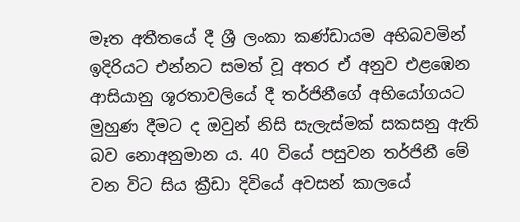මෑත අතීතයේ දී ශ්‍රී ලංකා කණ්ඩායම අභිබවමින් ඉදිරියට එන්නට සමත් වූ අතර ඒ අනුව එළඹෙන ආසියානු ශූරතාවලියේ දී තර්ජිනීගේ අභියෝගයට මුහුණ දීමට ද ඔවුන් නිසි සැලැස්මක් සකසනු ඇති බව නොඅනුමාන ය. 40 වියේ පසුවන තර්ජිනී මේ වන විට සිය ක්‍රීඩා දිවියේ අවසන් කාලයේ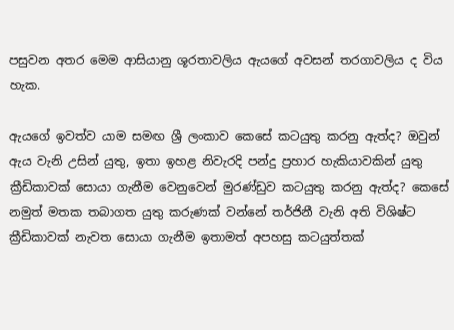පසුවන අතර මෙම ආසියානු ශූරතාවලිය ඇයගේ අවසන් තරගාවලිය ද විය හැක.

ඇයගේ ඉවත්ව යාම සමඟ ශ්‍රී ලංකාව කෙසේ කටයුතු කරනු ඇත්ද? ඔවුන් ඇය වැනි උසින් යුතු, ඉතා ඉහළ නිවැරදි පන්දු ප්‍රහාර හැකියාවකින් යුතු ක්‍රීඩිකාවක් සොයා ගැනීම වෙනුවෙන් මුරණ්ඩුව කටයුතු කරනු ඇත්ද? කෙසේ නමුත් මතක තබාගත යුතු කරුණක් වන්නේ තර්ජිනී වැනි අති විශිෂ්ට ක්‍රීඩිකාවක් නැවත සොයා ගැනීම ඉතාමත් අපහසු කටයුත්තක්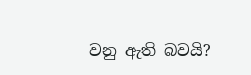වනු ඇති බවයි?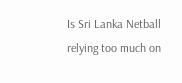Is Sri Lanka Netball relying too much on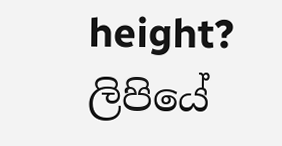height? ලිපියේ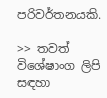පරිවර්තනයකි.

>> තවත් විශේෂාංග ලිපි සඳහා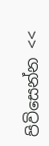පිවිසෙන්න <<